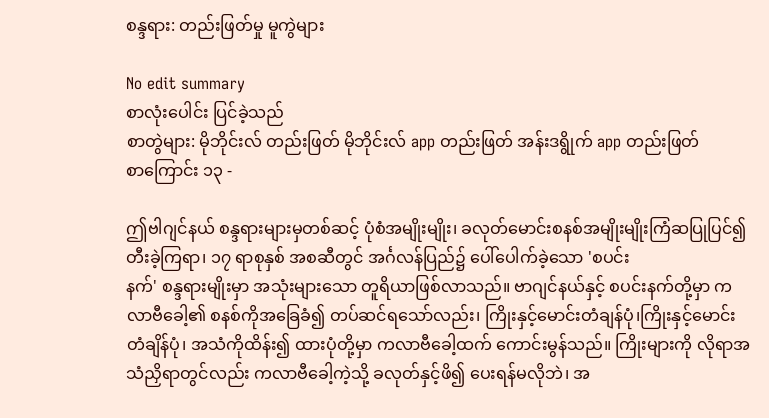စန္ဒရား: တည်းဖြတ်မှု မူကွဲများ

No edit summary
စာလုံးပေါင်း ပြင်ခဲ့သည်
စာတွဲများ: မိုဘိုင်းလ် တည်းဖြတ် မိုဘိုင်းလ် app တည်းဖြတ် အန်းဒရွိုက် app တည်းဖြတ်
စာကြောင်း ၁၃ -

ဤဗါဂျင်နယ် စန္ဒရားများမှတစ်ဆင့် ပုံစံအမျိုးမျိုး၊ ခလုတ်မောင်းစနစ်အမျိုးမျိုးကြံဆပြုပြင်၍ တီးခဲ့ကြရာ၊ ၁၇ ရာစုနှစ် အစဆီတွင် အင်္ဂလန်ပြည်၌ ပေါ်ပေါက်ခဲ့သော 'စပင်း
နက်' စန္ဒရားမျိုးမှာ အသုံးများသော တူရိယာဖြစ်လာသည်။ ဗာဂျင်နယ်နှင့် စပင်းနက်တို့မှာ ကလာဗီခေါ့၏ စနစ်ကိုအခြေခံ၍ တပ်ဆင်ရသော်လည်း၊ ကြိုးနှင့်မောင်းတံချန်ပုံ၊ကြိုးနှင့်မောင်းတံချိန်ပုံ၊ အသံကိုထိန်း၍ ထားပုံတို့မှာ ကလာဗီခေါ့ထက် ကောင်းမွန်သည်။ ကြိုးများကို လိုရာအသံညှိရာတွင်လည်း ကလာဗီခေါ့ကဲ့သို့ ခလုတ်နှင့်ဖိ၍ ပေးရန်မလိုဘဲ၊ အ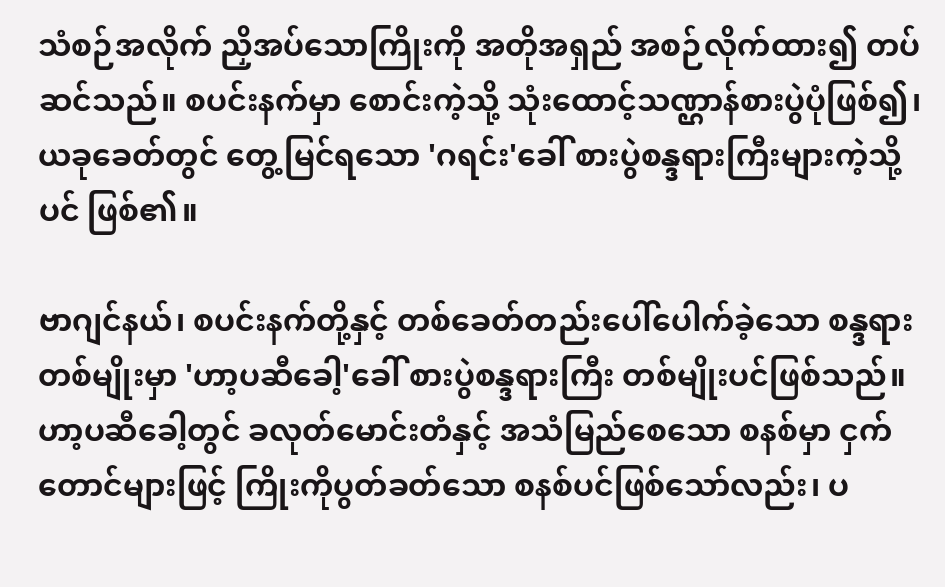သံစဉ်အလိုက် ညှိအပ်သောကြိုးကို အတိုအရှည် အစဉ်လိုက်ထား၍ တပ်ဆင်သည်။ စပင်းနက်မှာ စောင်းကဲ့သို့ သုံးထောင့်သဏ္ဌာန်စားပွဲပုံဖြစ်၍၊ ယခုခေတ်တွင် တွေ့မြင်ရသော 'ဂရင်း'ခေါ် စားပွဲစန္ဒရားကြီးများကဲ့သို့ပင် ဖြစ်၏။

ဗာဂျင်နယ်၊ စပင်းနက်တို့နှင့် တစ်ခေတ်တည်းပေါ်ပေါက်ခဲ့သော စန္ဒရားတစ်မျိုးမှာ 'ဟာ့ပဆီခေါ့'ခေါ် စားပွဲစန္ဒရားကြီး တစ်မျိုးပင်ဖြစ်သည်။ ဟာ့ပဆီခေါ့တွင် ခလုတ်မောင်းတံနှင့် အသံမြည်စေသော စနစ်မှာ ငှက်တောင်များဖြင့် ကြိုးကိုပွတ်ခတ်သော စနစ်ပင်ဖြစ်သော်လည်း၊ ပ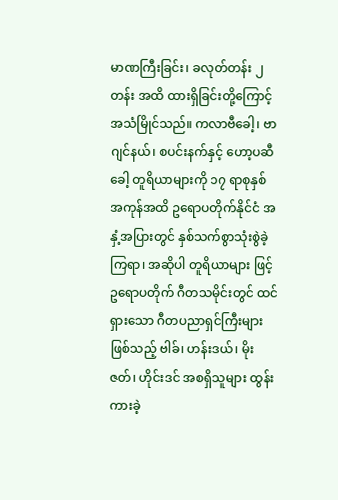မာဏကြီးခြင်း၊ ခလုတ်တန်း ၂ တန်း အထိ ထားရှိခြင်းတို့ကြောင့် အသံမြိုင်သည်။ ကလာဗီခေါ့၊ ဗာဂျင်နယ်၊ စပင်းနက်နှင့် ဟော့ပဆီခေါ့ တူရိယာများကို ၁၇ ရာစုနှစ် အကုန်အထိ ဥရောပတိုက်နိုင်ငံ အနှံ့အပြားတွင် နှစ်သက်စွာသုံးစွဲခဲ့ကြရာ၊ အဆိုပါ တူရိယာများ ဖြင့် ဥရောပတိုက် ဂီတသမိုင်းတွင် ထင်ရှားသော ဂီတပညာရှင်ကြီးများဖြစ်သည့် ဗါခ်၊ ဟန်းဒယ်၊ မိုးဇတ်၊ ဟိုင်းဒင် အစရှိသူများ ထွန်းကားခဲ့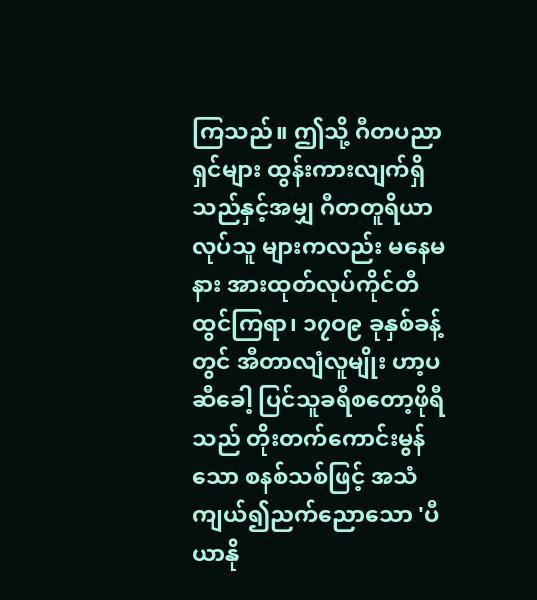ကြသည်။ ဤသို့ ဂီတပညာရှင်များ ထွန်းကားလျက်ရှိသည်နှင့်အမျှ ဂီတတူရိယာလုပ်သူ များကလည်း မနေမနား အားထုတ်လုပ်ကိုင်တီထွင်ကြရာ၊ ၁၇ဝ၉ ခုနှစ်ခန့်တွင် အီတာလျံလူမျိုး ဟာ့ပ ဆီခေါ့ ပြင်သူခရီစတော့ဖိုရီသည် တိုးတက်ကောင်းမွန်သော စနစ်သစ်ဖြင့် အသံကျယ်၍ညက်ညောသော 'ပီယာနို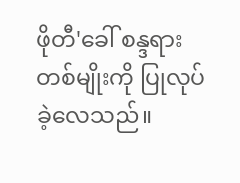ဖိုတီ'ခေါ် စန္ဒရားတစ်မျိုးကို ပြုလုပ်ခဲ့လေသည်။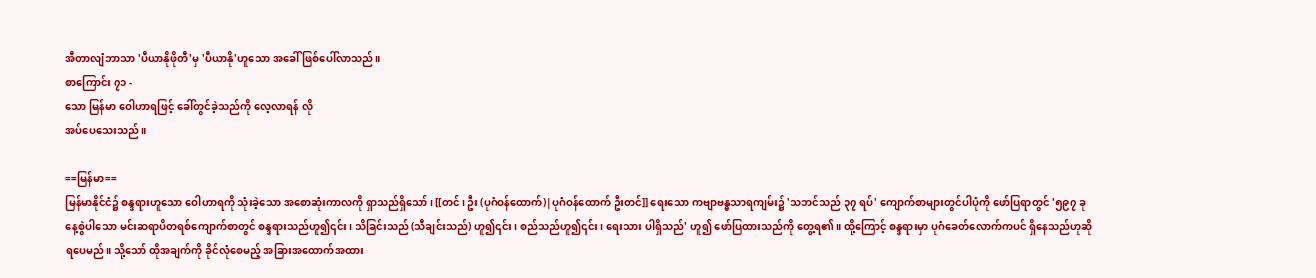အီတာလျံဘာသာ 'ပီယာနိုဖိုတီ'မှ 'ပီယာနို'ဟူသော အခေါ် ဖြစ်ပေါ်လာသည်။
စာကြောင်း ၇၁ -
သော မြန်မာ ဝေါဟာရဖြင့် ခေါ်တွင်ခဲ့သည်ကို လေ့လာရန် လို
အပ်ပေသေးသည်။

==မြန်မာ==
မြန်မာနိုင်ငံ၌ စန္ဒရားဟူသော ဝေါဟာရကို သုံးခဲ့သော အစောဆုံးကာလကို ရှာသည်ရှိသော်၊ [[တင်၊ ဦး (ပုဂံဝန်ထောက်)|ပုဂံဝန်ထောက် ဦးတင်]] ရေးသော ကဗျာဗန္ဓသာရကျမ်း၌ 'သဘင်သည် ၃၇ ရပ်' ကျောက်စာများတွင်ပါပုံကို ဖော်ပြရာတွင် '၅၉၇ ခုနေ့စွဲပါသော မင်းဆရာပိတရစ်ကျောက်စာတွင် စန္ဒရားသည်ဟူ၍၎င်း၊ သိခြင်းသည် (သီချင်းသည်) ဟူ၍၎င်း၊ စည်သည်ဟူ၍၎င်း၊ ရေးသား ပါရှိသည်' ဟူ၍ ဖော်ပြထားသည်ကို တွေ့ရ၏။ ထို့ကြောင့် စန္ဒရားမှာ ပုဂံခေတ်လောက်ကပင် ရှိနေသည်ဟုဆိုရပေမည်။ သို့သော် ထိုအချက်ကို ခိုင်လုံစေမည့် အခြားအထောက်အထား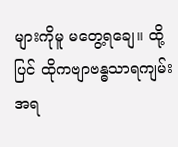များကိုမူ မတွေ့ရချေ။ ထို့ပြင် ထိုကဗျာဗန္ဓသာရကျမ်းအရ